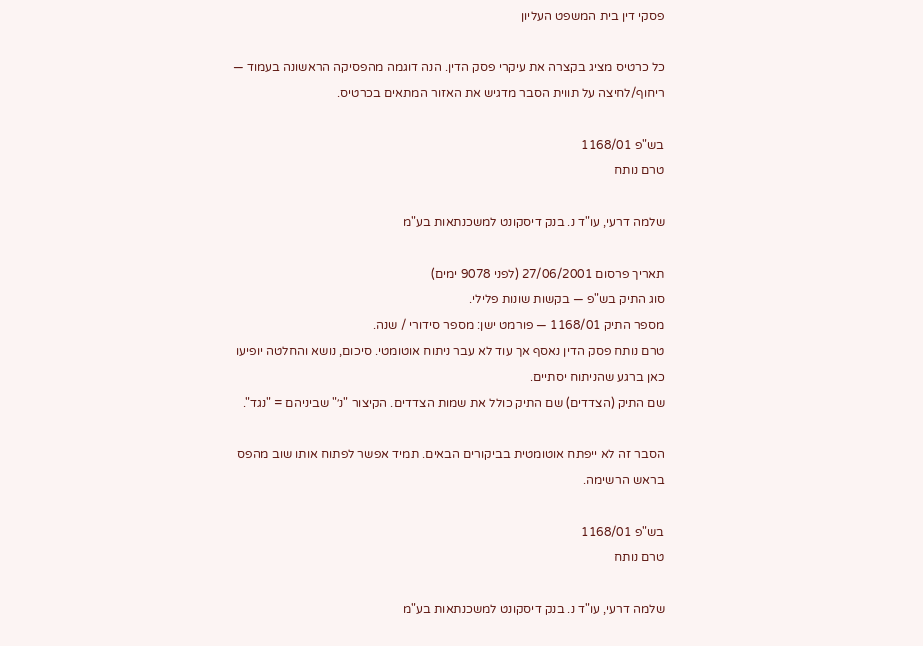פסקי דין בית המשפט העליון

כל כרטיס מציג בקצרה את עיקרי פסק הדין. הנה דוגמה מהפסיקה הראשונה בעמוד — ריחוף/לחיצה על תווית הסבר מדגיש את האזור המתאים בכרטיס.

בש"פ 1168/01
טרם נותח

שלמה דרעי, עו"ד נ. בנק דיסקונט למשכנתאות בע"מ

תאריך פרסום 27/06/2001 (לפני 9078 ימים)
סוג התיק בש"פ — בקשות שונות פלילי.
מספר התיק 1168/01 — פורמט ישן: מספר סידורי / שנה.
טרם נותח פסק הדין נאסף אך עוד לא עבר ניתוח אוטומטי. סיכום, נושא והחלטה יופיעו כאן ברגע שהניתוח יסתיים.
שם התיק (הצדדים) שם התיק כולל את שמות הצדדים. הקיצור "נ׳" שביניהם = "נגד".

הסבר זה לא ייפתח אוטומטית בביקורים הבאים. תמיד אפשר לפתוח אותו שוב מהפס בראש הרשימה.

בש"פ 1168/01
טרם נותח

שלמה דרעי, עו"ד נ. בנק דיסקונט למשכנתאות בע"מ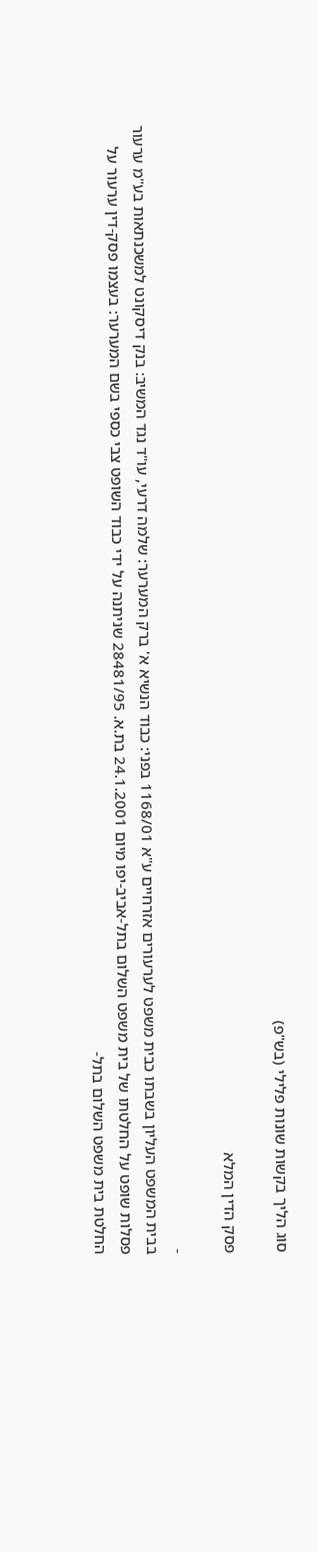סוג הליך בקשות שונות פלילי (בש"פ)

פסק הדין המלא

-
בבית המשפט העליון בשבתו כבית משפט לערעורים אזרחיים ע"א 1168/01 בפני: כבוד הנשיא א' ברק המערער: שלמה דרעי, עו"ד נגד המשיב: בנק דיסקונט למשכנתאות בע"מ ערעור פסלות שופט על החלטתו של בית משפט השלום בתל-אביב-יפו מיום 24.1.2001 בת.א. 28481/95 שניתנה על ידי כבוד השופט צבי כספי בשם המערער: בעצמו פסק-דין ערעור על החלטת בית משפט השלום בתל-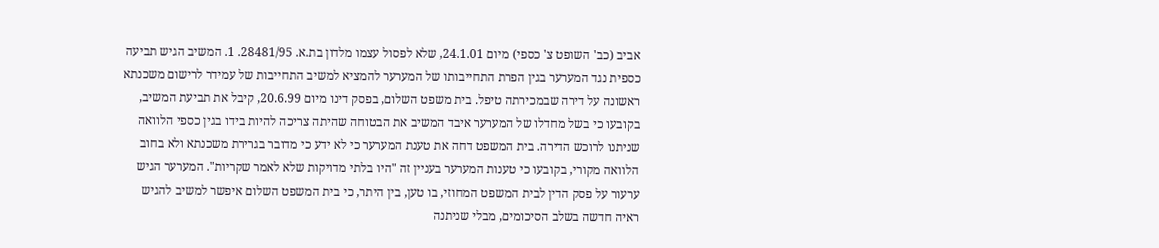אביב (כב' השופט צ' כספי) מיום 24.1.01, שלא לפסול עצמו מלדון בת.א. 28481/95. 1. המשיב הגיש תביעה כספית נגד המערער בגין הפרת התחייבותו של המערער להמציא למשיב התחייבות של עמידר לרישום משכנתא ראשונה על דירה שבמכירתה טיפל. בית משפט השלום, בפסק דינו מיום 20.6.99, קיבל את תביעת המשיב, בקובעו כי בשל מחדלו של המערער איבד המשיב את הבטוחה שהיתה צריכה להיות בידו בגין כספי הלוואה שניתנו לרוכש הדירה. בית המשפט דחה את טענת המערער כי לא ידע כי מדובר בגרירת משכנתא ולא בחוב הלוואה מקורי, בקובעו כי טענות המערער בעניין זה "היו בלתי מדויקות שלא לאמר שקריות". המערער הגיש ערעור על פסק הדין לבית המשפט המחוזי, בו טען, בין היתר, כי בית המשפט השלום איפשר למשיב להגיש ראיה חדשה בשלב הסיכומים, מבלי שניתנה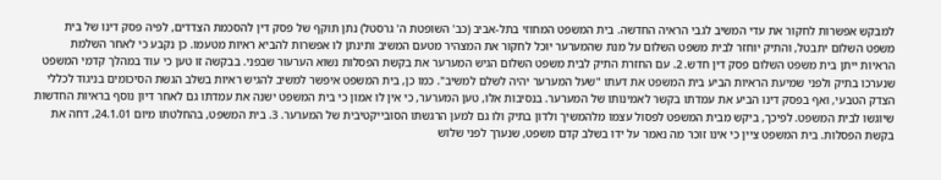למבקש אפשרות לחקור את עדי המשיב לגבי הראיה החדשה. בית המשפט המחוזי בתל-אביב (כב' השופטת ה' גרסטל) נתן תוקף של פסק דין להסכמת הצדדים, לפיה פסק דינו של בית משפט השלום יתבטל, והתיק יוחזר לבית משפט השלום על מנת שהמערער יוכל לחקור את המצהיר מטעם המשיב ותינתן לו אפשרות להביא ראיות מטעמו. כן נקבע כי לאחר השלמת הראיות ייתן בית משפט השלום פסק דין חדש. 2. עם החזרת התיק לבית משפט השלום הגיש המערער את בקשת הפסלות נשוא הערעור שבפני. בבקשה זו טען כי עוד במהלך קדמי המשפט שנערכו בתיק ולפני שמיעת הראיות הביע בית המשפט את דעתו "שעל המערער יהיה לשלם למשיב". כמו כן, בית המשפט איפשר למשיב להגיש ראיות בשלב הגשת הסיכומים בניגוד לכללי הצדק הטבעי, ואף בפסק דינו הביע את עמדתו בקשר לאמינותו של המערער. בנסיבות אלו, טען המערער, כי אין לו אמון כי בית המשפט ישנה את עמדתו גם לאחר דיון נוסף בראיות החדשות שיוגשו לבית המשפט. לפיכך, ביקש מבית המשפט לפסול עצמו מלהמשיך ולדון בתיק ולו גם למען הרגשתו הסובייקטיבית של המערער. 3. בית המשפט, בהחלטתו מיום 24.1.01, דחה את בקשת הפסלות. בית המשפט ציין כי אינו זוכר מה נאמר על ידו בשלב קדם משפט, שנערך לפני שלוש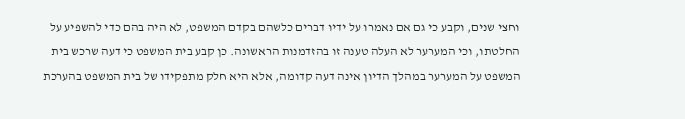וחצי שנים, וקבע כי גם אם נאמרו על ידיו דברים כלשהם בקדם המשפט, לא היה בהם כדי להשפיע על החלטתו, וכי המערער לא העלה טענה זו בהזדמנות הראשונה. כן קבע בית המשפט כי דעה שרכש בית המשפט על המערער במהלך הדיון אינה דעה קדומה, אלא היא חלק מתפקידו של בית המשפט בהערכת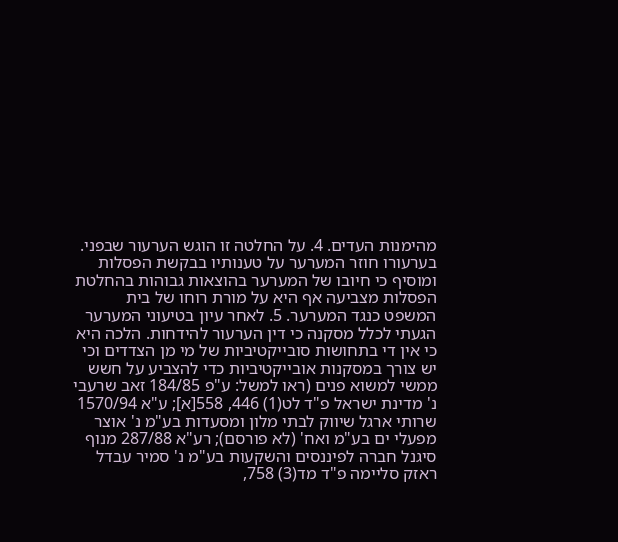מהימנות העדים. 4. על החלטה זו הוגש הערעור שבפני. בערעורו חוזר המערער על טענותיו בבקשת הפסלות ומוסיף כי חיובו של המערער בהוצאות גבוהות בהחלטת הפסלות מצביעה אף היא על מורת רוחו של בית המשפט כנגד המערער. 5. לאחר עיון בטיעוני המערער הגעתי לכלל מסקנה כי דין הערעור להידחות. הלכה היא כי אין די בתחושות סובייקטיביות של מי מן הצדדים וכי יש צורך במסקנות אובייקטיביות כדי להצביע על חשש ממשי למשוא פנים (ראו למשל: ע"פ 184/85 זאב שרעבי נ' מדינת ישראל פ"ד לט(1) 446, 558[א]; ע"א 1570/94 שרותי ארגל שיווק לבתי מלון ומסעדות בע"מ נ' אוצר מפעלי ים בע"מ ואח' (לא פורסם); רע"א 287/88 מנוף סיגנל חברה לפיננסים והשקעות בע"מ נ' סמיר עבדל ראזק סליימה פ"ד מד(3) 758,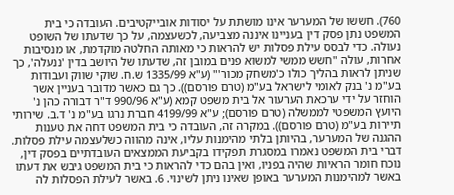760). חששו של המערער אינו מושתת על יסודות אובייקטיבים. העובדה כי בית המשפט נתן פסק דין בעניינו איננה מצביעה, לכשעצמה, על כך שדעתו של השופט נעולה. כדי לבסס עילת פסלות יש להראות כי מאותה החלטה מוקדמת, או מנסיבות אחרות, עולה "חשש ממשי למשוא פנים במובן זה, שדעתו של היושב בדין 'ננעלה', כך שניתן לראות בהליך כולו כ'משחק מכור'" (ע"א 1335/99 ש.ח. שוקי שווק ועבודות בע"מ נ' בנק לאומי לישראל בע"מ (טרם פורסם)). כך גם כאשר מדובר בעניין אשר הוחזר על ידי ערכאת הערעור אל בית משפט קמא (ע"א 990/96 ד"ר דבורה כהן נ' היועץ המשפטי לממשלה (טרם פורסם); ע"א 4199/99 חברת נרגו בע"מ נ' ד.ב. שירותי תיירות בע"מ (טרם פורסם)). במקרה זה, העובדה כי בית המשפט דחה את טענות ההגנה של המערער, בהיותן בלתי מהימנות עליו, אינה מהווה כשלעצמה עילת פסלות. דברי בית המשפט נאמרו במסגרת תפקידו בקביעת הממצאים העובדתיים בפסק דין, נוכח חומר הראיות שהיה בפניו, ואין בהם כדי להראות כי בית המשפט גיבש את דעתו באשר למהימנות המערער באופן שאינו ניתן לשינוי. 6. באשר לעילת הפסלות לה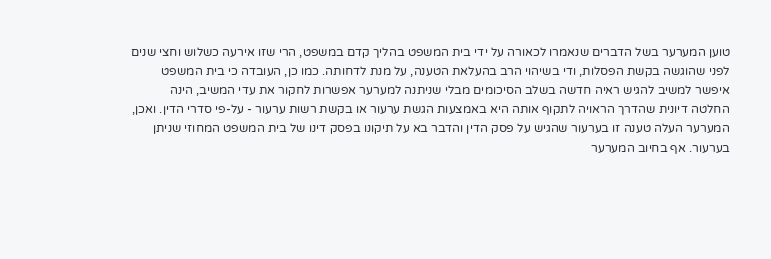טוען המערער בשל הדברים שנאמרו לכאורה על ידי בית המשפט בהליך קדם במשפט, הרי שזו אירעה כשלוש וחצי שנים לפני שהוגשה בקשת הפסלות, ודי בשיהוי הרב בהעלאת הטענה, על מנת לדחותה. כמו כן, העובדה כי בית המשפט איפשר למשיב להגיש ראיה חדשה בשלב הסיכומים מבלי שניתנה למערער אפשרות לחקור את עדי המשיב, הינה החלטה דיונית שהדרך הראויה לתקוף אותה היא באמצעות הגשת ערעור או בקשת רשות ערעור - על-פי סדרי הדין. ואכן, המערער העלה טענה זו בערעור שהגיש על פסק הדין והדבר בא על תיקונו בפסק דינו של בית המשפט המחוזי שניתן בערעור. אף בחיוב המערער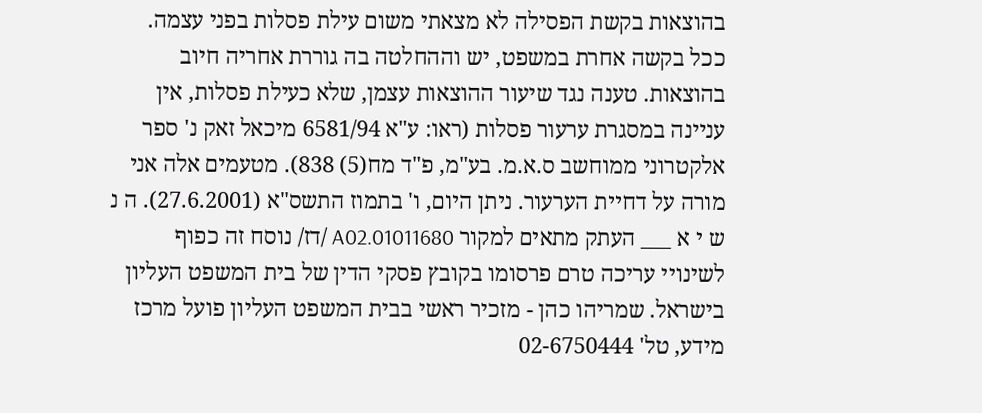בהוצאות בקשת הפסילה לא מצאתי משום עילת פסלות בפני עצמה. ככל בקשה אחרת במשפט, יש וההחלטה בה גוררת אחריה חיוב בהוצאות. טענה נגד שיעור ההוצאות עצמן, שלא כעילת פסלות, אין עניינה במסגרת ערעור פסלות (ראו: ע"א 6581/94 מיכאל זאק נ' ספר אלקטרוני ממוחשב ס.א.מ. בע"מ, פ"ד מח(5) 838). מטעמים אלה אני מורה על דחיית הערעור. ניתן היום, ו' בתמוז התשס"א (27.6.2001). ה נ ש י א ___ העתק מתאים למקור 01011680.A02 /דז/ נוסח זה כפוף לשינויי עריכה טרם פרסומו בקובץ פסקי הדין של בית המשפט העליון בישראל. שמריהו כהן - מזכיר ראשי בבית המשפט העליון פועל מרכז מידע, טל' 02-6750444